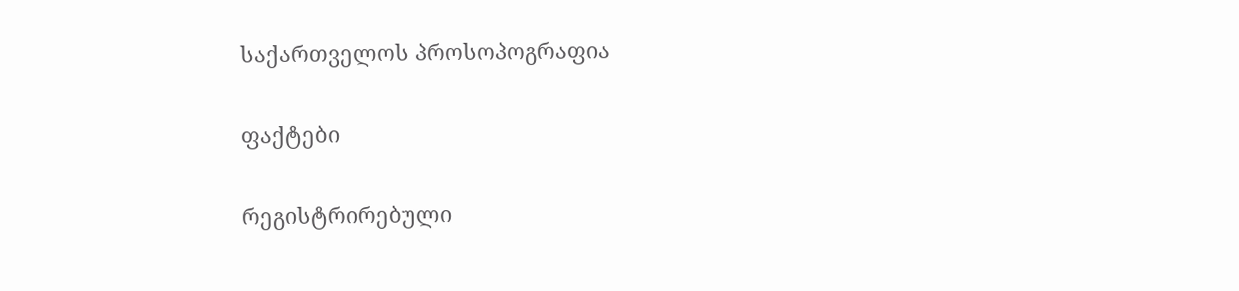საქართველოს პროსოპოგრაფია

ფაქტები

რეგისტრირებული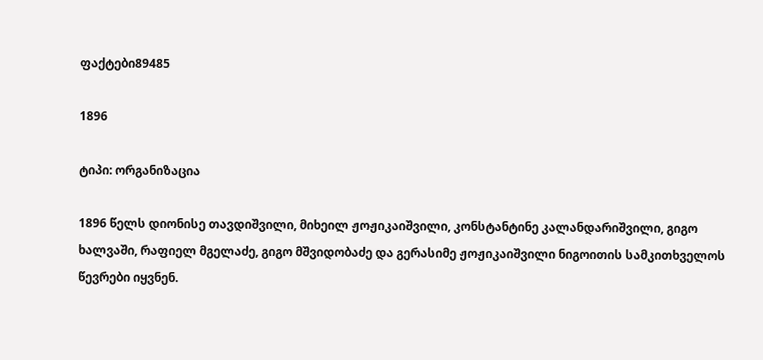ფაქტები89485

1896

ტიპი: ორგანიზაცია

1896 წელს დიონისე თავდიშვილი, მიხეილ ჟოჟიკაიშვილი, კონსტანტინე კალანდარიშვილი, გიგო ხალვაში, რაფიელ მგელაძე, გიგო მშვიდობაძე და გერასიმე ჟოჟიკაიშვილი ნიგოითის სამკითხველოს წევრები იყვნენ.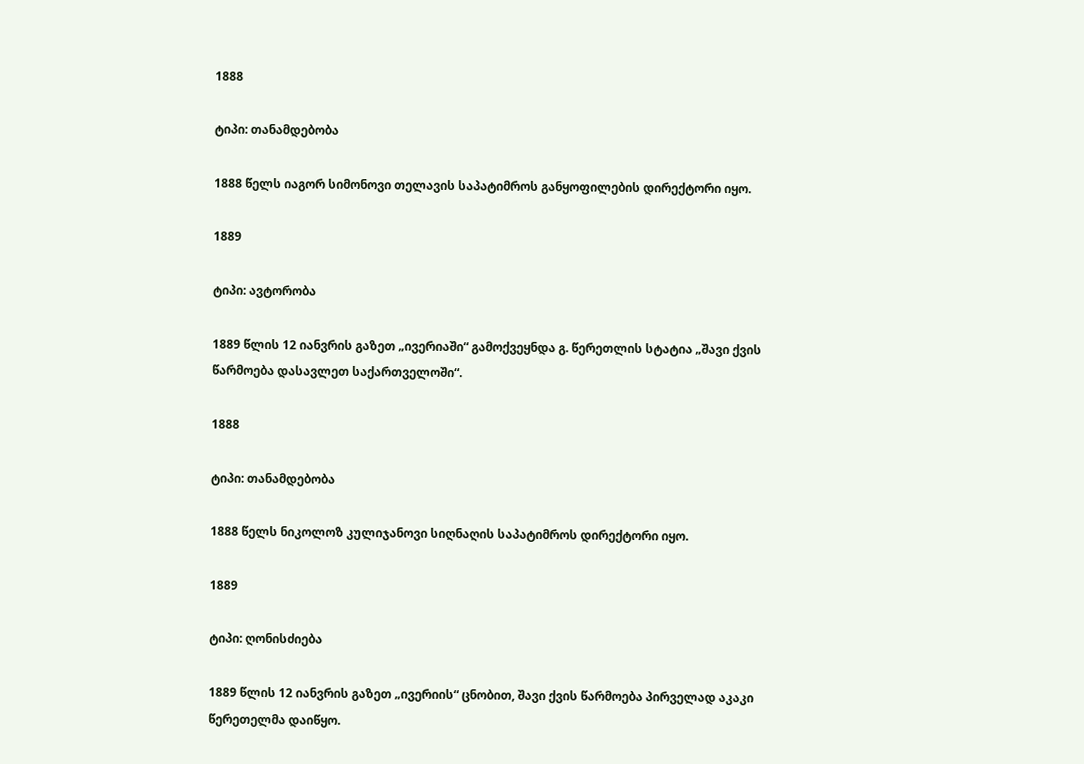1888

ტიპი: თანამდებობა

1888 წელს იაგორ სიმონოვი თელავის საპატიმროს განყოფილების დირექტორი იყო.

1889

ტიპი: ავტორობა

1889 წლის 12 იანვრის გაზეთ „ივერიაში“ გამოქვეყნდა გ. წერეთლის სტატია „შავი ქვის წარმოება დასავლეთ საქართველოში“.

1888

ტიპი: თანამდებობა

1888 წელს ნიკოლოზ კულიჯანოვი სიღნაღის საპატიმროს დირექტორი იყო.

1889

ტიპი: ღონისძიება

1889 წლის 12 იანვრის გაზეთ „ივერიის“ ცნობით, შავი ქვის წარმოება პირველად აკაკი წერეთელმა დაიწყო.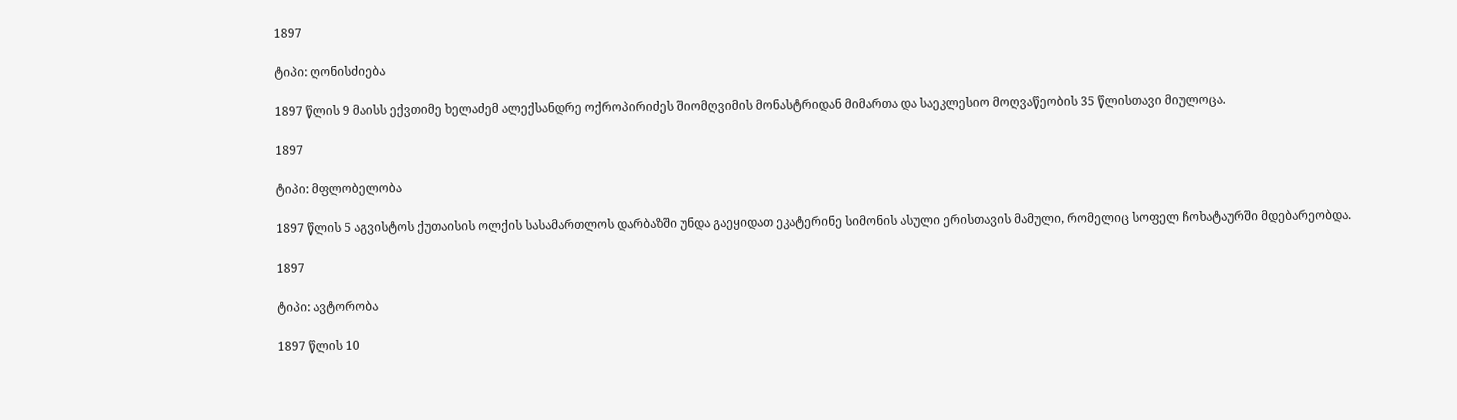1897

ტიპი: ღონისძიება

1897 წლის 9 მაისს ექვთიმე ხელაძემ ალექსანდრე ოქროპირიძეს შიომღვიმის მონასტრიდან მიმართა და საეკლესიო მოღვაწეობის 35 წლისთავი მიულოცა.

1897

ტიპი: მფლობელობა

1897 წლის 5 აგვისტოს ქუთაისის ოლქის სასამართლოს დარბაზში უნდა გაეყიდათ ეკატერინე სიმონის ასული ერისთავის მამული, რომელიც სოფელ ჩოხატაურში მდებარეობდა.

1897

ტიპი: ავტორობა

1897 წლის 10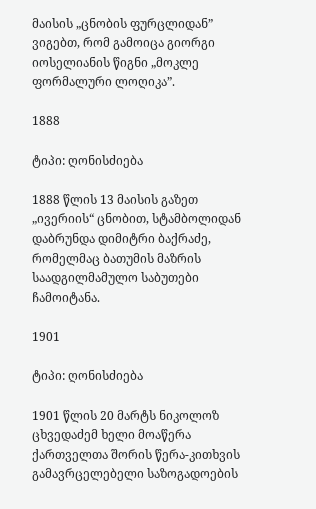მაისის „ცნობის ფურცლიდან” ვიგებთ, რომ გამოიცა გიორგი იოსელიანის წიგნი „მოკლე ფორმალური ლოღიკა”.

1888

ტიპი: ღონისძიება

1888 წლის 13 მაისის გაზეთ „ივერიის“ ცნობით, სტამბოლიდან დაბრუნდა დიმიტრი ბაქრაძე, რომელმაც ბათუმის მაზრის საადგილმამულო საბუთები ჩამოიტანა.

1901

ტიპი: ღონისძიება

1901 წლის 20 მარტს ნიკოლოზ ცხვედაძემ ხელი მოაწერა ქართველთა შორის წერა-კითხვის გამავრცელებელი საზოგადოების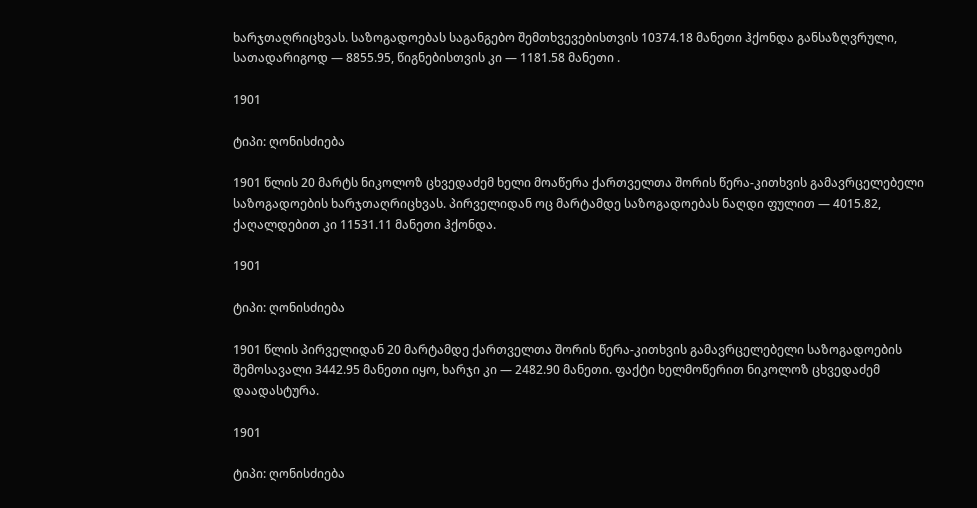ხარჯთაღრიცხვას. საზოგადოებას საგანგებო შემთხვევებისთვის 10374.18 მანეთი ჰქონდა განსაზღვრული, სათადარიგოდ — 8855.95, წიგნებისთვის კი — 1181.58 მანეთი .

1901

ტიპი: ღონისძიება

1901 წლის 20 მარტს ნიკოლოზ ცხვედაძემ ხელი მოაწერა ქართველთა შორის წერა-კითხვის გამავრცელებელი საზოგადოების ხარჯთაღრიცხვას. პირველიდან ოც მარტამდე საზოგადოებას ნაღდი ფულით — 4015.82, ქაღალდებით კი 11531.11 მანეთი ჰქონდა.

1901

ტიპი: ღონისძიება

1901 წლის პირველიდან 20 მარტამდე ქართველთა შორის წერა-კითხვის გამავრცელებელი საზოგადოების შემოსავალი 3442.95 მანეთი იყო, ხარჯი კი — 2482.90 მანეთი. ფაქტი ხელმოწერით ნიკოლოზ ცხვედაძემ დაადასტურა.

1901

ტიპი: ღონისძიება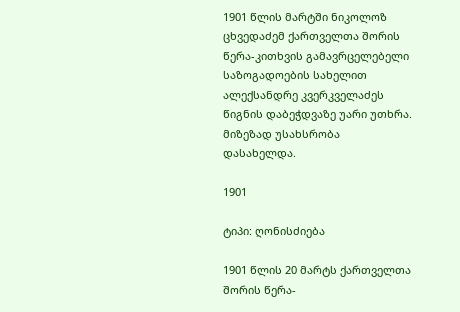1901 წლის მარტში ნიკოლოზ ცხვედაძემ ქართველთა შორის წერა-კითხვის გამავრცელებელი საზოგადოების სახელით ალექსანდრე კვერკველაძეს წიგნის დაბეჭდვაზე უარი უთხრა. მიზეზად უსახსრობა დასახელდა.

1901

ტიპი: ღონისძიება

1901 წლის 20 მარტს ქართველთა შორის წერა-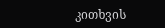კითხვის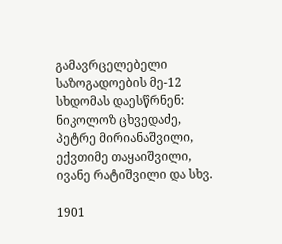გამავრცელებელი საზოგადოების მე-12 სხდომას დაესწრნენ: ნიკოლოზ ცხვედაძე, პეტრე მირიანაშვილი, ექვთიმე თაყაიშვილი, ივანე რატიშვილი და სხვ.

1901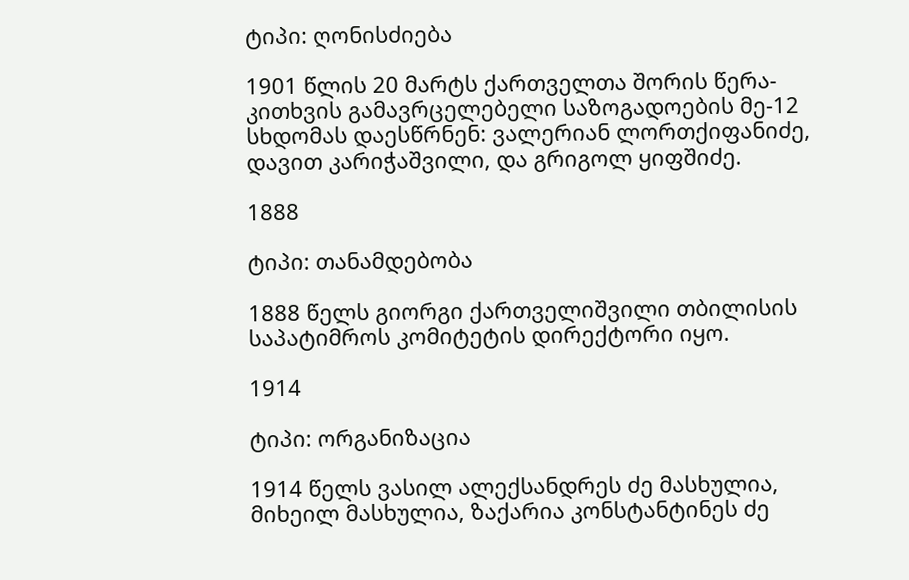ტიპი: ღონისძიება

1901 წლის 20 მარტს ქართველთა შორის წერა-კითხვის გამავრცელებელი საზოგადოების მე-12 სხდომას დაესწრნენ: ვალერიან ლორთქიფანიძე, დავით კარიჭაშვილი, და გრიგოლ ყიფშიძე.

1888

ტიპი: თანამდებობა

1888 წელს გიორგი ქართველიშვილი თბილისის საპატიმროს კომიტეტის დირექტორი იყო.

1914

ტიპი: ორგანიზაცია

1914 წელს ვასილ ალექსანდრეს ძე მასხულია, მიხეილ მასხულია, ზაქარია კონსტანტინეს ძე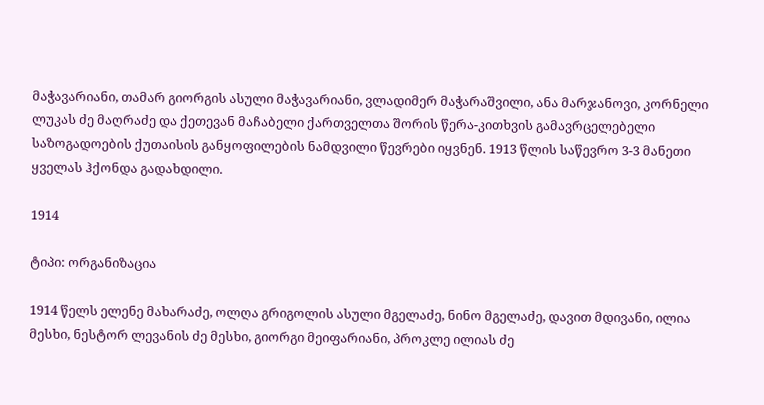მაჭავარიანი, თამარ გიორგის ასული მაჭავარიანი, ვლადიმერ მაჭარაშვილი, ანა მარჯანოვი, კორნელი ლუკას ძე მაღრაძე და ქეთევან მაჩაბელი ქართველთა შორის წერა-კითხვის გამავრცელებელი საზოგადოების ქუთაისის განყოფილების ნამდვილი წევრები იყვნენ. 1913 წლის საწევრო 3-3 მანეთი ყველას ჰქონდა გადახდილი.

1914

ტიპი: ორგანიზაცია

1914 წელს ელენე მახარაძე, ოლღა გრიგოლის ასული მგელაძე, ნინო მგელაძე, დავით მდივანი, ილია მესხი, ნესტორ ლევანის ძე მესხი, გიორგი მეიფარიანი, პროკლე ილიას ძე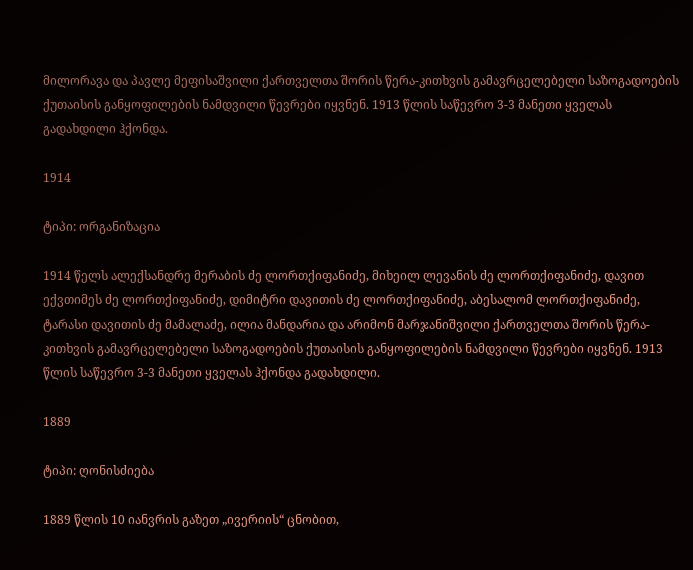მილორავა და პავლე მეფისაშვილი ქართველთა შორის წერა-კითხვის გამავრცელებელი საზოგადოების ქუთაისის განყოფილების ნამდვილი წევრები იყვნენ. 1913 წლის საწევრო 3-3 მანეთი ყველას გადახდილი ჰქონდა.

1914

ტიპი: ორგანიზაცია

1914 წელს ალექსანდრე მერაბის ძე ლორთქიფანიძე, მიხეილ ლევანის ძე ლორთქიფანიძე, დავით ექვთიმეს ძე ლორთქიფანიძე, დიმიტრი დავითის ძე ლორთქიფანიძე, აბესალომ ლორთქიფანიძე, ტარასი დავითის ძე მამალაძე, ილია მანდარია და არიმონ მარჯანიშვილი ქართველთა შორის წერა-კითხვის გამავრცელებელი საზოგადოების ქუთაისის განყოფილების ნამდვილი წევრები იყვნენ. 1913 წლის საწევრო 3-3 მანეთი ყველას ჰქონდა გადახდილი.

1889

ტიპი: ღონისძიება

1889 წლის 10 იანვრის გაზეთ „ივერიის“ ცნობით,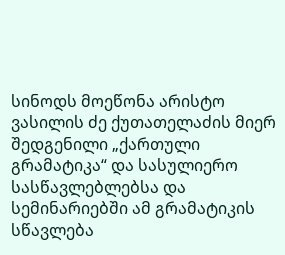სინოდს მოეწონა არისტო ვასილის ძე ქუთათელაძის მიერ შედგენილი „ქართული გრამატიკა“ და სასულიერო სასწავლებლებსა და სემინარიებში ამ გრამატიკის სწავლება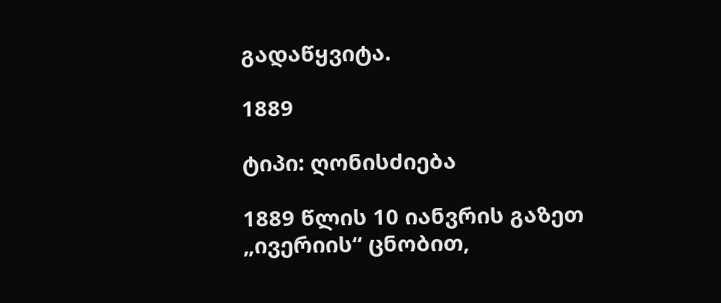გადაწყვიტა.

1889

ტიპი: ღონისძიება

1889 წლის 10 იანვრის გაზეთ „ივერიის“ ცნობით,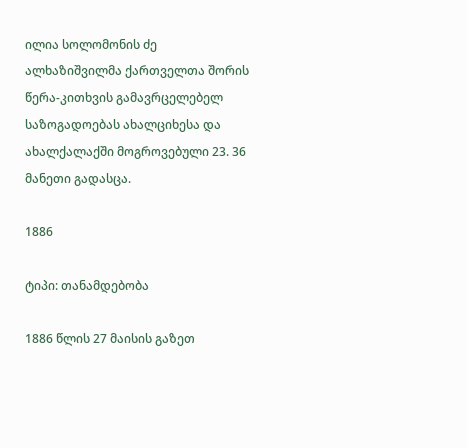ილია სოლომონის ძე ალხაზიშვილმა ქართველთა შორის წერა-კითხვის გამავრცელებელ საზოგადოებას ახალციხესა და ახალქალაქში მოგროვებული 23. 36 მანეთი გადასცა.

1886

ტიპი: თანამდებობა

1886 წლის 27 მაისის გაზეთ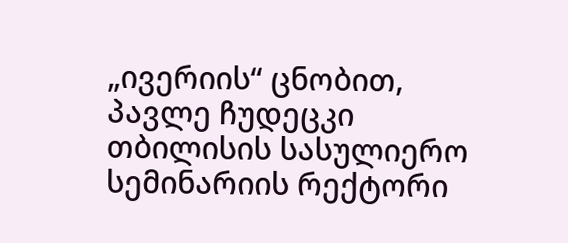„ივერიის“ ცნობით, პავლე ჩუდეცკი თბილისის სასულიერო სემინარიის რექტორი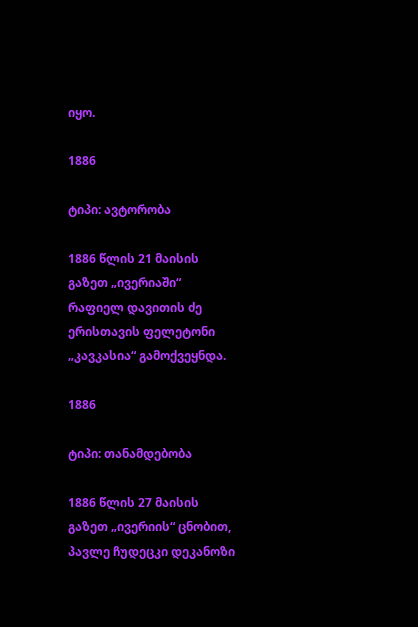იყო.

1886

ტიპი: ავტორობა

1886 წლის 21 მაისის გაზეთ „ივერიაში“ რაფიელ დავითის ძე ერისთავის ფელეტონი „კავკასია“ გამოქვეყნდა.

1886

ტიპი: თანამდებობა

1886 წლის 27 მაისის გაზეთ „ივერიის“ ცნობით, პავლე ჩუდეცკი დეკანოზი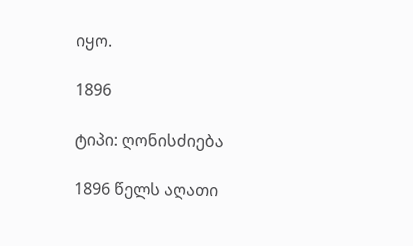იყო.

1896

ტიპი: ღონისძიება

1896 წელს აღათი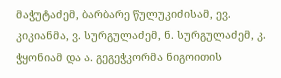მაჭუტაძემ, ბარბარე წულუკიძისამ, ევ. კიკიანმა, ვ. სურგულაძემ, ნ. სურგულაძემ, კ. ჭყონიამ და ა. გეგეჭკორმა ნიგოითის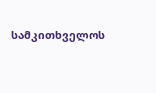სამკითხველოს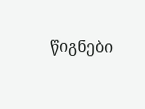წიგნები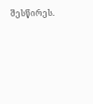შესწირეს.